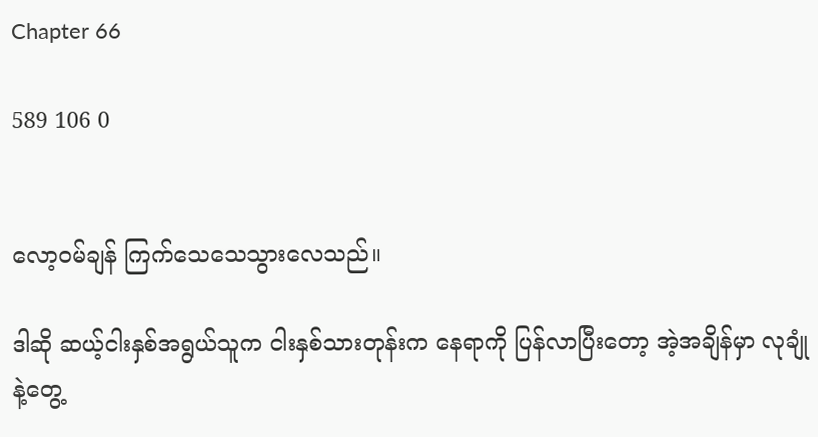Chapter 66

589 106 0


လော့ဝမ်ချန် ကြက်သေသေသွားလေသည်။

ဒါဆို ဆယ့်ငါးနှစ်အရွယ်သူက ငါးနှစ်သားတုန်းက နေရာကို ပြန်လာပြီးတော့ အဲ့အချိန်မှာ လုချုံနဲ့တွေ့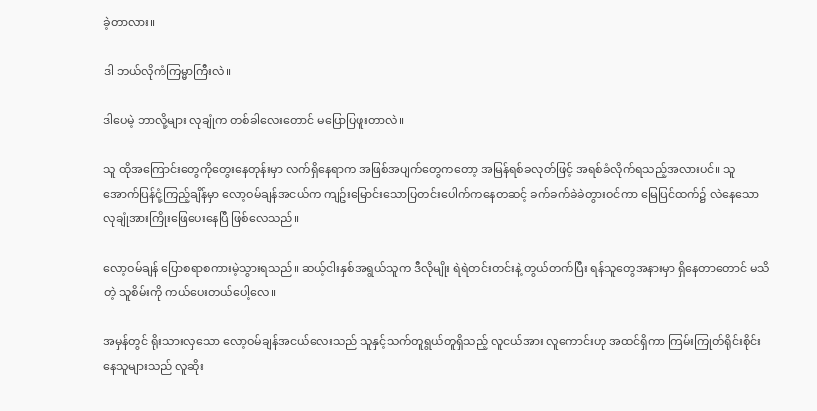ခဲ့တာလား။

ဒါ ဘယ်လိုကံကြမ္မာကြီးလဲ။

ဒါပေမဲ့ ဘာလို့များ လုချုံက တစ်ခါလေးတောင် မပြောပြဖူးတာလဲ။

သူ ထိုအကြောင်းတွေကိုတွေးနေတုန်းမှာ လက်ရှိနေရာက အဖြစ်အပျက်တွေကတော့ အမြန်ရစ်ခလုတ်ဖြင့် အရစ်ခံလိုက်ရသည့်အလားပင်။ သူအောက်ပြန်ငုံ့ကြည့်ချိန်မှာ လော့ဝမ်ချန်အငယ်က ကျဥ်းမြောင်းသောပြတင်းပေါက်ကနေတဆင့် ခက်ခက်ခဲခဲတွားဝင်ကာ မြေပြင်ထက်၌ လဲနေသော လုချုံအားကြိုးဖြေပေးနေပြီ ဖြစ်လေသည်။

လော့ဝမ်ချန် ပြောစရာစကားမဲ့သွားရသည်။ ဆယ့်ငါးနှစ်အရွယ်သူက ဒီလိုမျိုး ရဲရဲတင်းတင်းနဲ့ တွယ်တက်ပြီး ရန်သူတွေအနားမှာ ရှိနေတာတောင် မသိတဲ့ သူစိမ်းကို ကယ်ပေးတယ်ပေါ့လေ။

အမှန်တွင် ရိုးသားလှသော လော့ဝမ်ချန်အငယ်လေးသည် သူနှင့်သက်တူရွယ်တူရှိသည့် လူငယ်အား လူကောင်းဟု အထင်ရှိကာ ကြမ်းကြုတ်ရိုင်းစိုင်းနေသူများသည် လူဆိုး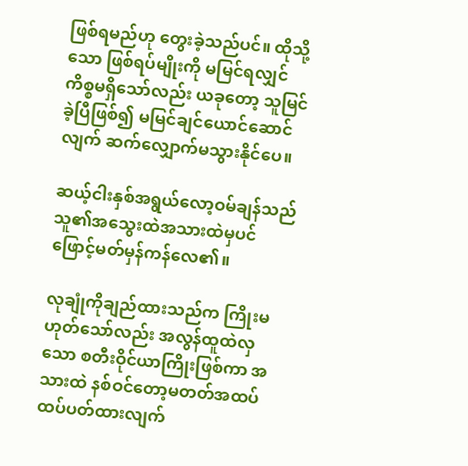ဖြစ်ရမည်ဟု တွေးခဲ့သည်ပင်။ ထိုသို့သော ဖြစ်ရပ်မျိုးကို မမြင်ရလျှင် ကိစ္စမရှိသော်လည်း ယခုတော့ သူမြင်ခဲ့ပြီဖြစ်၍ မမြင်ချင်ယောင်ဆောင်လျက် ဆက်လျှောက်မသွားနိုင်ပေ။

ဆယ့်ငါးနှစ်အရွယ်လော့ဝမ်ချန်သည် သူ၏အသွေးထဲအသားထဲမှပင် ဖြောင့်မတ်မှန်ကန်လေ၏။

လုချုံကိုချည်ထားသည်က ကြိုးမဟုတ်သော်လည်း အလွန်ထူထဲလှသော စတီးဝိုင်ယာကြိုးဖြစ်ကာ အသားထဲ နစ်ဝင်တော့မတတ်အထပ်ထပ်ပတ်ထားလျက်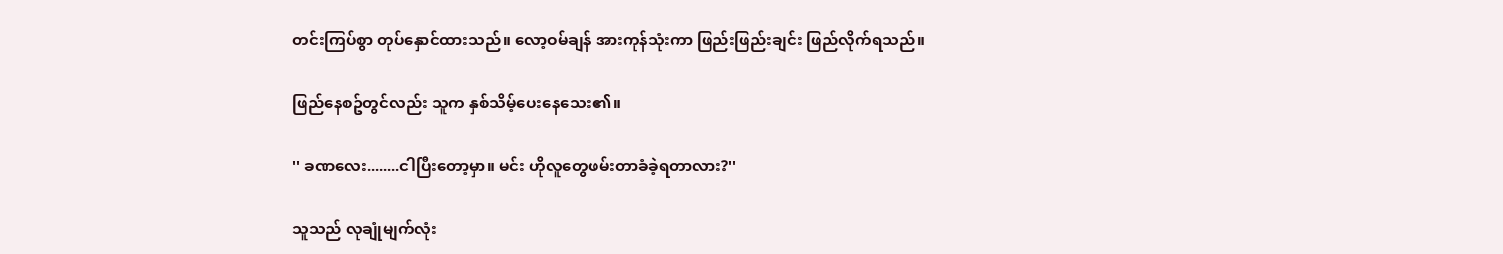တင်းကြပ်စွာ တုပ်နှောင်ထားသည်။ လော့ဝမ်ချန် အားကုန်သုံးကာ ဖြည်းဖြည်းချင်း ဖြည်လိုက်ရသည်။

ဖြည်နေစဥ်တွင်လည်း သူက နှစ်သိမ့်ပေးနေသေး၏။

'' ခဏလေး........ငါပြီးတော့မှာ။ မင်း ဟိုလူတွေဖမ်းတာခံခဲ့ရတာလား?''

သူသည် လုချုံမျက်လုံး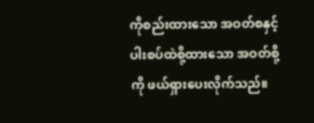ကိုစည်းထားသော အဝတ်စနှင့် ပါးစပ်ထဲစို့ထားသော အဝတ်စို့ကို ဖယ်ရှားပေးလိုက်သည်။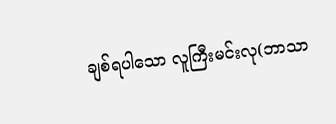ချစ်ရပါသော လူကြီးမင်းလု(ဘာသာ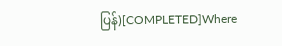ပြန်)[COMPLETED]Where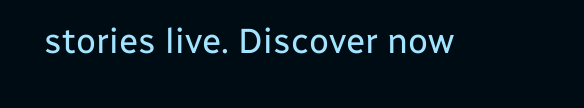stories live. Discover now